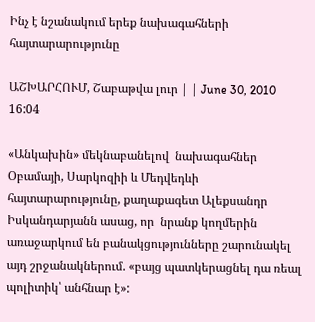Ինչ է նշանակում երեք նախագահների հայտարարությունը

ԱՇԽԱՐՀՈՒՄ, Շաբաթվա լուր | | June 30, 2010 16:04

«Անկախին» մեկնաբանելով  նախագահներ Օբամայի, Սարկոզիի և Մեդվեդևի հայտարարությունը, քաղաքագետ Ալեքսանդր Իսկանդարյանն ասաց, որ  նրանք կողմերին առաջարկում են բանակցությունները շարունակել այդ շրջանակներում. «բայց պատկերացնել դա ռեալ պոլիտիկ՝ անհնար է»: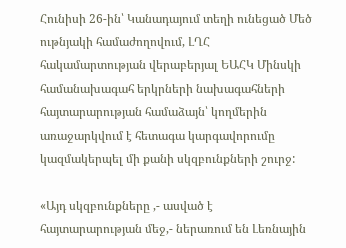Հունիսի 26-ին՝ Կանադայում տեղի ունեցած Մեծ ութնյակի համաժողովում, ԼՂՀ հակամարտության վերաբերյալ ԵԱՀԿ Մինսկի համանախագահ երկրների նախագահների հայտարարության համաձայն՝ կողմերին առաջարկվում է հետագա կարգավորումը կազմակերպել մի քանի սկզբունքների շուրջ:

«Այդ սկզբունքները ,- ասված է հայտարարության մեջ,- ներառում են Լեռնային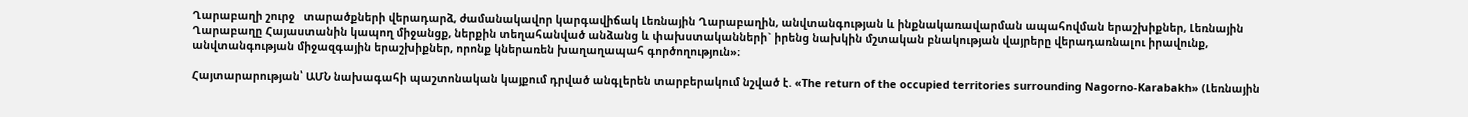Ղարաբաղի շուրջ   տարածքների վերադարձ, ժամանակավոր կարգավիճակ Լեռնային Ղարաբաղին, անվտանգության և ինքնակառավարման ապահովման երաշխիքներ, Լեռնային Ղարաբաղը Հայաստանին կապող միջանցք, ներքին տեղահանված անձանց և փախստականների` իրենց նախկին մշտական բնակության վայրերը վերադառնալու իրավունք, անվտանգության միջազգային երաշխիքներ, որոնք կներառեն խաղաղապահ գործողություն»։

Հայտարարության՝ ԱՄՆ նախագահի պաշտոնական կայքում դրված անգլերեն տարբերակում նշված է. «The return of the occupied territories surrounding Nagorno-Karabakh» (Լեռնային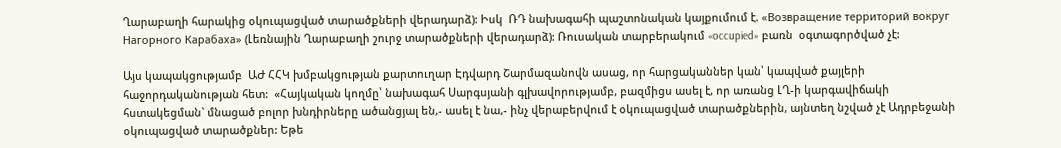Ղարաբաղի հարակից օկուպացված տարածքների վերադարձ): Իսկ  ՌԴ նախագահի պաշտոնական կայքումում է. «Возвращение территорий вокруг Нагорного Карабаха» (Լեռնային Ղարաբաղի շուրջ տարածքների վերադարձ): Ռուսական տարբերակում «occupied» բառն  օգտագործված չէ:

Այս կապակցությամբ  ԱԺ ՀՀԿ խմբակցության քարտուղար Էդվարդ Շարմազանովն ասաց, որ հարցականներ կան՝ կապված քայլերի հաջորդականության հետ:  «Հայկական կողմը՝ նախագահ Սարգսյանի գլխավորությամբ, բազմիցս ասել է, որ առանց ԼՂ-ի կարգավիճակի հստակեցման` մնացած բոլոր խնդիրները ածանցյալ են,- ասել է նա,- ինչ վերաբերվում է օկուպացված տարածքներին, այնտեղ նշված չէ Ադրբեջանի օկուպացված տարածքներ: Եթե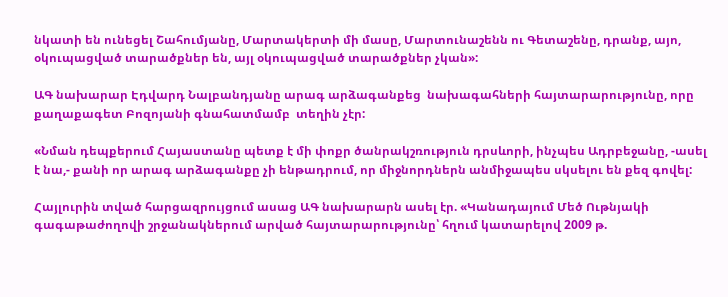նկատի են ունեցել Շահումյանը, Մարտակերտի մի մասը, Մարտունաշենն ու Գետաշենը, դրանք, այո, օկուպացված տարածքներ են, այլ օկուպացված տարածքներ չկան»:

ԱԳ նախարար Էդվարդ Նալբանդյանը արագ արձագանքեց  նախագահների հայտարարությունը, որը քաղաքագետ Բոզոյանի գնահատմամբ  տեղին չէր:

«Նման դեպքերում Հայաստանը պետք է մի փոքր ծանրակշռություն դրսևորի, ինչպես Ադրբեջանը, -ասել է նա,- քանի որ արագ արձագանքը չի ենթադրում, որ միջնորդներն անմիջապես սկսելու են քեզ գովել:

Հայլուրին տված հարցազրույցում ասաց ԱԳ նախարարն ասել էր. «Կանադայում Մեծ Ութնյակի գագաթաժողովի շրջանակներում արված հայտարարությունը՝ հղում կատարելով 2009 թ.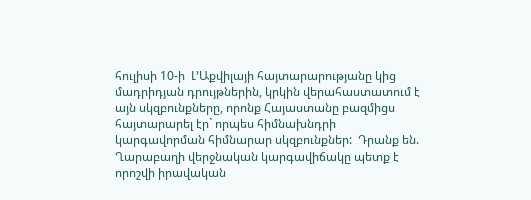հուլիսի 10-ի  Լ’Աքվիլայի հայտարարությանը կից մադրիդյան դրույթներին, կրկին վերահաստատում է այն սկզբունքները, որոնք Հայաստանը բազմիցս հայտարարել էր` որպես հիմնախնդրի կարգավորման հիմնարար սկզբունքներ:  Դրանք են.  Ղարաբաղի վերջնական կարգավիճակը պետք է որոշվի իրավական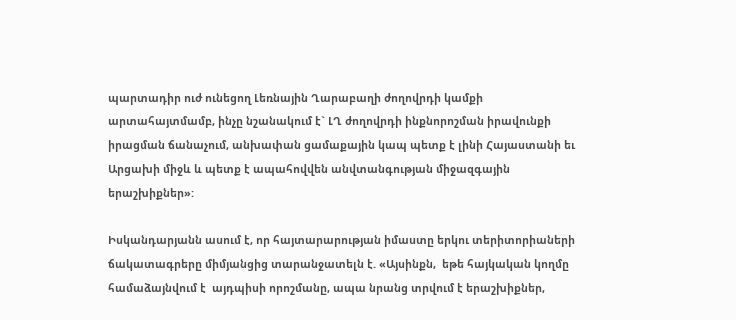պարտադիր ուժ ունեցող Լեռնային Ղարաբաղի ժողովրդի կամքի արտահայտմամբ, ինչը նշանակում է` ԼՂ ժողովրդի ինքնորոշման իրավունքի իրացման ճանաչում, անխափան ցամաքային կապ պետք է լինի Հայաստանի եւ Արցախի միջև և պետք է ապահովվեն անվտանգության միջազգային երաշխիքներ»:

Իսկանդարյանն ասում է, որ հայտարարության իմաստը երկու տերիտորիաների ճակատագրերը միմյանցից տարանջատելն է. «Այսինքն,  եթե հայկական կողմը համաձայնվում է  այդպիսի որոշմանը, ապա նրանց տրվում է երաշխիքներ,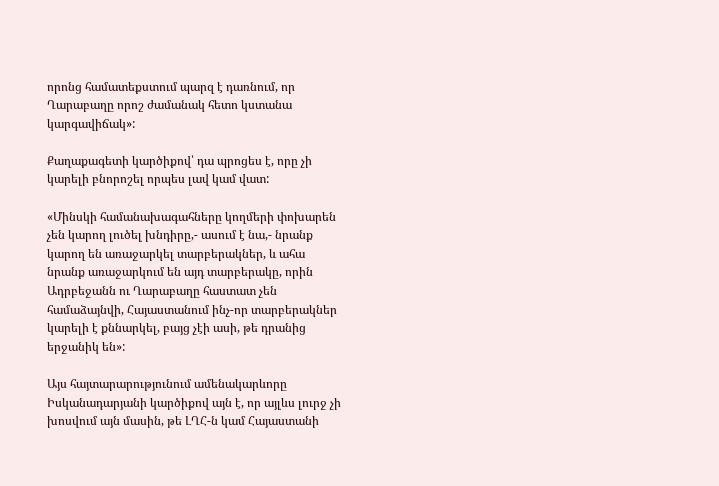որոնց համատեքստում պարզ է դառնում, որ Ղարաբաղը որոշ ժամանակ հետո կստանա կարգավիճակ»:

Քաղաքագետի կարծիքով՝ դա պրոցես է, որը չի կարելի բնորոշել որպես լավ կամ վատ:

«Մինսկի համանախագահները կողմերի փոխարեն չեն կարող լուծել խնդիրը,- ասում է նա,- նրանք կարող են առաջարկել տարբերակներ, և ահա նրանք առաջարկում են այդ տարբերակը, որին Ադրբեջանն ու Ղարաբաղը հաստատ չեն համաձայնվի, Հայաստանում ինչ-որ տարբերակներ կարելի է քննարկել, բայց չէի ասի, թե դրանից երջանիկ են»:

Այս հայտարարությունում ամենակարևորը  Իսկանադարյանի կարծիքով այն է, որ այլևս լուրջ չի խոսվում այն մասին, թե ԼՂՀ-ն կամ Հայաստանի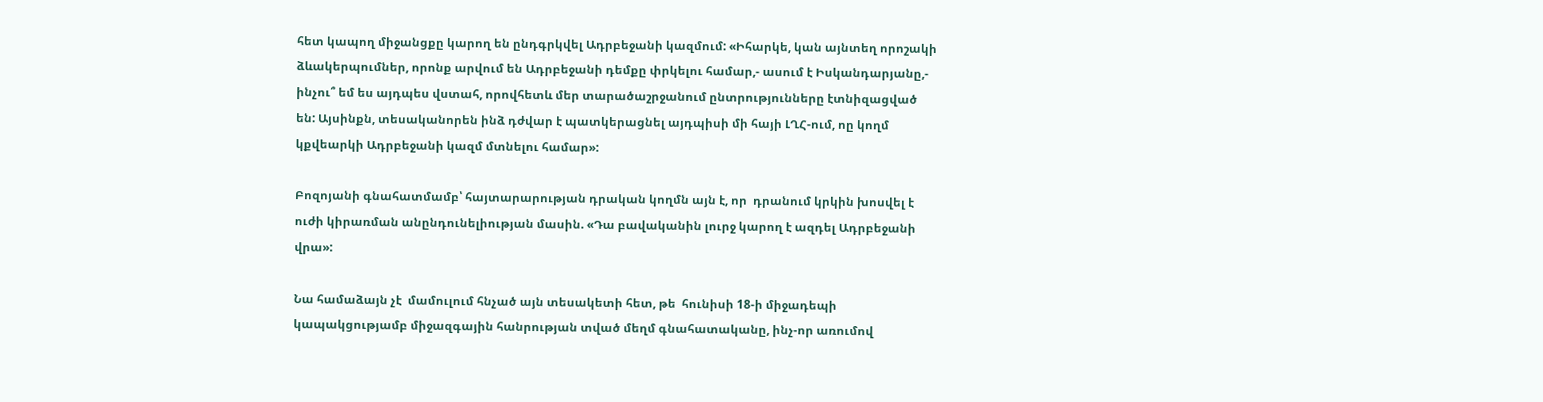հետ կապող միջանցքը կարող են ընդգրկվել Ադրբեջանի կազմում: «Իհարկե, կան այնտեղ որոշակի ձևակերպումներ, որոնք արվում են Ադրբեջանի դեմքը փրկելու համար,- ասում է Իսկանդարյանը,-  ինչու՞ եմ ես այդպես վստահ, որովհետև մեր տարածաշրջանում ընտրությունները էտնիզացված են: Այսինքն, տեսականորեն ինձ դժվար է պատկերացնել այդպիսի մի հայի ԼՂՀ-ում, ոը կողմ կքվեարկի Ադրբեջանի կազմ մտնելու համար»:

Բոզոյանի գնահատմամբ՝ հայտարարության դրական կողմն այն է, որ  դրանում կրկին խոսվել է ուժի կիրառման անընդունելիության մասին. «Դա բավականին լուրջ կարող է ազդել Ադրբեջանի վրա»:

Նա համաձայն չէ  մամուլում հնչած այն տեսակետի հետ, թե  հունիսի 18-ի միջադեպի կապակցությամբ միջազգային հանրության տված մեղմ գնահատականը, ինչ-որ առումով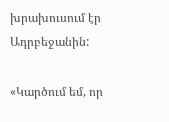խրախուսում էր Ադրբեջանին:

«Կարծում եմ, որ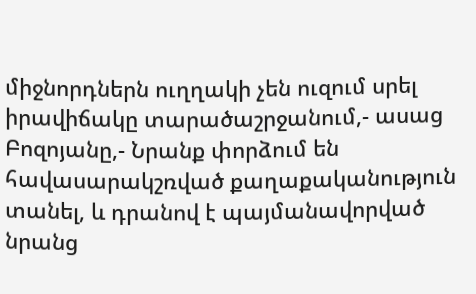միջնորդներն ուղղակի չեն ուզում սրել իրավիճակը տարածաշրջանում,- ասաց Բոզոյանը,- Նրանք փորձում են հավասարակշռված քաղաքականություն տանել, և դրանով է պայմանավորված նրանց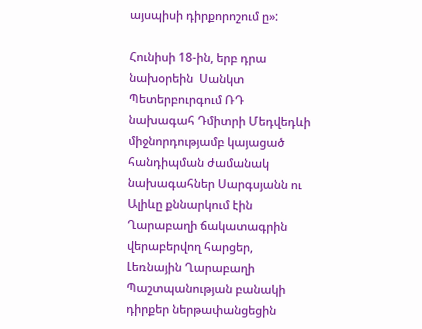այսպիսի դիրքորոշում ը»:

Հունիսի 18-ին, երբ դրա նախօրեին  Սանկտ Պետերբուրգում ՌԴ  նախագահ Դմիտրի Մեդվեդևի միջնորդությամբ կայացած հանդիպման ժամանակ նախագահներ Սարգսյանն ու Ալիևը քննարկում էին Ղարաբաղի ճակատագրին վերաբերվող հարցեր,  Լեռնային Ղարաբաղի Պաշտպանության բանակի դիրքեր ներթափանցեցին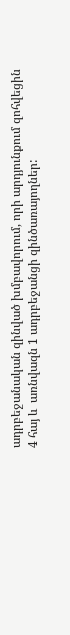ադրբեջանական զինված խմբավորում, որի արդյունքում զոհվեցին  4 հայ և  առնվազն 1 ադրբեջանցի զինծառայողներ: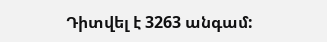Դիտվել է 3263 անգամ: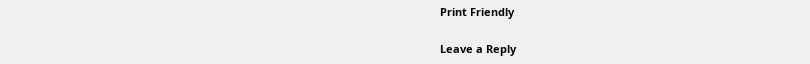Print Friendly

Leave a Reply